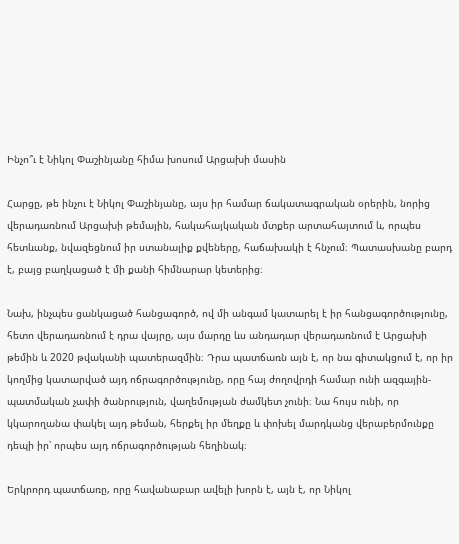Ինչո՞ւ է Նիկոլ Փաշինյանը հիմա խոսում Արցախի մասին

Հարցը, թե ինչու է Նիկոլ Փաշինյանը, այս իր համար ճակատագրական օրերին, նորից վերադառնում Արցախի թեմային, հակահայկական մտքեր արտահայտում և, որպես հետևանք, նվազեցնում իր ստանալիք քվեները, հաճախակի է հնչում։ Պատասխանը բարդ է, բայց բաղկացած է մի քանի հիմնարար կետերից։

Նախ, ինչպես ցանկացած հանցագործ, ով մի անգամ կատարել է իր հանցագործությունը, հետո վերադառնում է դրա վայրը, այս մարդը ևս անդադար վերադառնում է Արցախի թեմին և 2020 թվականի պատերազմին։ Դրա պատճառն այն է, որ նա գիտակցում է, որ իր կողմից կատարված այդ ոճրագործությունը, որը հայ ժողովրդի համար ունի ազգային-պատմական չափի ծանրություն, վաղեմության ժամկետ չունի։ Նա հույս ունի, որ կկարողանա փակել այդ թեման, հերքել իր մեղքը և փոխել մարդկանց վերաբերմունքը դեպի իր՝ որպես այդ ոճրագործության հեղինակ։

Երկրորդ պատճառը, որը հավանաբար ավելի խորն է, այն է, որ Նիկոլ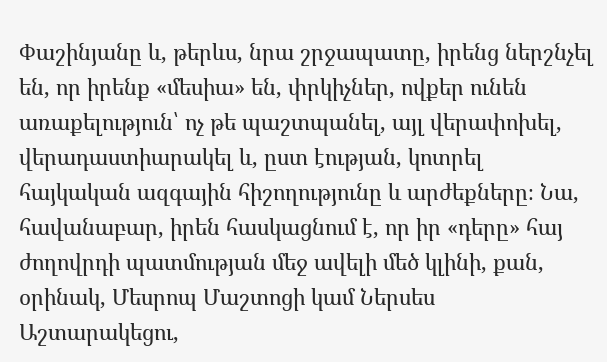Փաշինյանը և, թերևս, նրա շրջապատը, իրենց ներշնչել են, որ իրենք «մեսիա» են, փրկիչներ, ովքեր ունեն առաքելություն՝ ոչ թե պաշտպանել, այլ վերափոխել, վերադաստիարակել և, ըստ էության, կոտրել հայկական ազգային հիշողությունը և արժեքները։ Նա, հավանաբար, իրեն հասկացնում է, որ իր «դերը» հայ ժողովրդի պատմության մեջ ավելի մեծ կլինի, քան, օրինակ, Մեսրոպ Մաշտոցի կամ Ներսես Աշտարակեցու,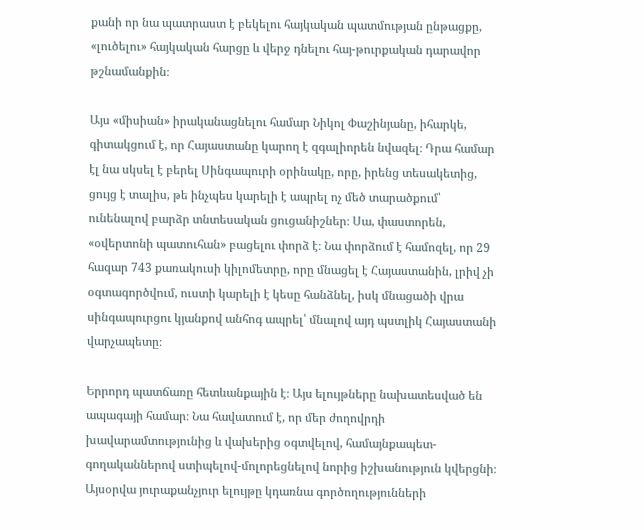քանի որ նա պատրաստ է բեկելու հայկական պատմության ընթացքը, «լուծելու» հայկական հարցը և վերջ դնելու հայ-թուրքական դարավոր թշնամանքին։

Այս «միսիան» իրականացնելու համար Նիկոլ Փաշինյանը, իհարկե, գիտակցում է, որ Հայաստանը կարող է զգալիորեն նվազել։ Դրա համար էլ նա սկսել է բերել Սինգապուրի օրինակը, որը, իրենց տեսակետից, ցույց է տալիս, թե ինչպես կարելի է ապրել ոչ մեծ տարածքում՝ ունենալով բարձր տնտեսական ցուցանիշներ։ Սա, փաստորեն, «օվերտոնի պատուհան» բացելու փորձ է։ Նա փորձում է համոզել, որ 29 հազար 743 քառակուսի կիլոմետրը, որը մնացել է Հայաստանին, լրիվ չի օգտագործվում, ուստի կարելի է կեսը հանձնել, իսկ մնացածի վրա սինգապուրցու կյանքով անհոգ ապրել՝ մնալով այդ պստլիկ Հայաստանի վարչապետը։

Երրորդ պատճառը հետևանքային է։ Այս ելույթները նախատեսված են ապագայի համար։ Նա հավատում է, որ մեր ժողովրդի խավարամտությունից և վախերից օգտվելով, համայնքապետ-գողականներով ստիպելով-մոլորեցնելով նորից իշխանություն կվերցնի։ Այսօրվա յուրաքանչյուր ելույթը կդառնա գործողությունների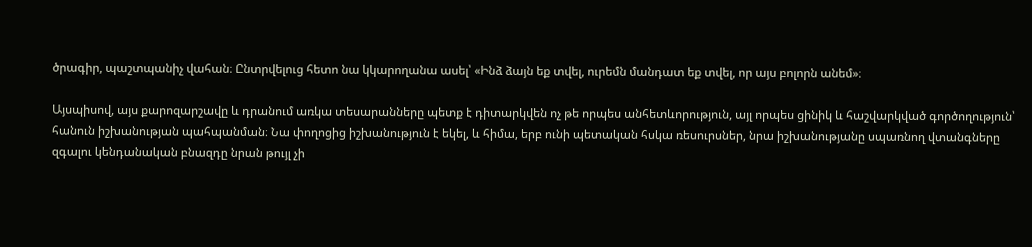ծրագիր, պաշտպանիչ վահան։ Ընտրվելուց հետո նա կկարողանա ասել՝ «Ինձ ձայն եք տվել, ուրեմն մանդատ եք տվել, որ այս բոլորն անեմ»։

Այսպիսով, այս քարոզարշավը և դրանում առկա տեսարանները պետք է դիտարկվեն ոչ թե որպես անհետևորություն, այլ որպես ցինիկ և հաշվարկված գործողություն՝ հանուն իշխանության պահպանման։ Նա փողոցից իշխանություն է եկել, և հիմա, երբ ունի պետական հսկա ռեսուրսներ, նրա իշխանությանը սպառնող վտանգները զգալու կենդանական բնազդը նրան թույլ չի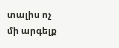տալիս ոչ մի արգելք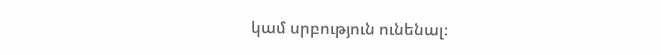կամ սրբություն ունենալ։